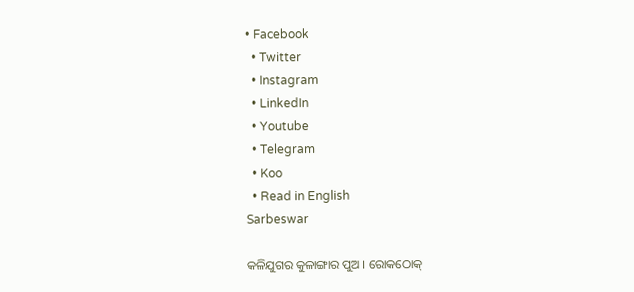• Facebook
  • Twitter
  • Instagram
  • LinkedIn
  • Youtube
  • Telegram
  • Koo
  • Read in English
Sarbeswar

କଳିଯୁଗର କୁଳାଙ୍ଗାର ପୁଅ । ରୋକଠୋକ୍‌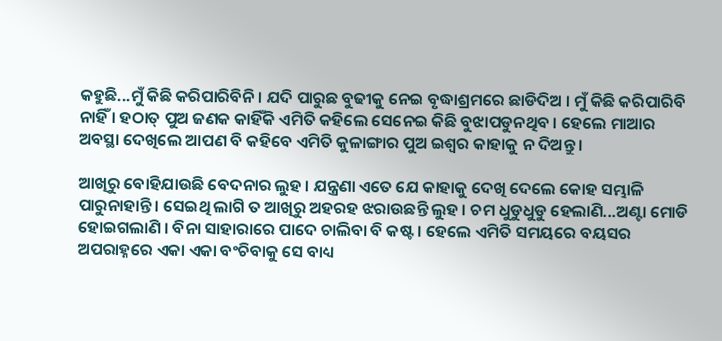କହୁଛି...ମୁଁ କିଛି କରିପାରିବିନି । ଯଦି ପାରୁଛ ବୁଢୀକୁ ନେଇ ବୃଦ୍ଧାଶ୍ରମରେ ଛାଡିଦିଅ । ମୁଁ କିଛି କରିପାରିବି ନାହିଁ । ହଠାତ୍‌ ପୁଅ ଜଣକ କାହିଁକି ଏମିତି କହିଲେ ସେନେଇ କିଛି ବୁଝାପଡୁନଥିବ । ହେଲେ ମାଆର ଅବସ୍ଥା ଦେଖିଲେ ଆପଣ ବି କହିବେ ଏମିତି କୁଳାଙ୍ଗାର ପୁଅ ଇଶ୍ୱର କାହାକୁ ନ ଦିଅନ୍ତୁ ।

ଆଖିରୁ ବୋହିଯାଉଛି ବେଦନାର ଲୁହ । ଯନ୍ତ୍ରଣା ଏତେ ଯେ କାହାକୁ ଦେଖି ଦେଲେ କୋହ ସମ୍ଭାଳି ପାରୁନାହାନ୍ତି । ସେଇଥି ଲାଗି ତ ଆଖିରୁ ଅହରହ ଝରାଉଛନ୍ତି ଲୁହ । ଚମ ଧୁଡୁଧୁଡୁ ହେଲାଣି...ଅଣ୍ଟା ମୋଡି ହୋଇଗଲାଣି । ବିନା ସାହାରାରେ ପାଦେ ଚାଲିବା ବି କଷ୍ଟ । ହେଲେ ଏମିତି ସମୟରେ ବୟସର ଅପରାହ୍ନରେ ଏକା ଏକା ବଂଚିବାକୁ ସେ ବାଧ୍ୟ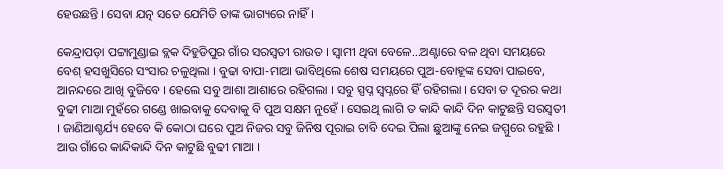ହେଉଛନ୍ତି । ସେବା ଯତ୍ନ ସତେ ଯେମିତି ତାଙ୍କ ଭାଗ୍ୟରେ ନାହିଁ ।

କେନ୍ଦ୍ରାପଡ଼ା ପଟ୍ଟାମୁଣ୍ଡାଇ ବ୍ଲକ ଦିହୁଡିପୁର ଗାଁର ସରସ୍ୱତୀ ରାଉତ । ସ୍ୱାମୀ ଥିବା ବେଳେ...ଅଣ୍ଟାରେ ବଳ ଥିବା ସମୟରେ ବେଶ୍‌ ହସଖୁସିରେ ସଂସାର ଚଳୁଥିଲା । ବୁଢା ବାପା-ମାଆ ଭାବିଥିଲେ ଶେଷ ସମୟରେ ପୁଅ-ବୋହୂଙ୍କ ସେବା ପାଇବେ, ଆନନ୍ଦରେ ଆଖି ବୁଜିବେ । ହେଲେ ସବୁ ଆଶା ଆଶାରେ ରହିଗଲା । ସବୁ ସ୍ପପ୍ନ ସ୍ୱପ୍ନରେ ହିଁ ରହିଗଲା । ସେବା ତ ଦୂରର କଥା ବୁଢୀ ମାଆ ମୁହଁରେ ଗଣ୍ଡେ ଖାଇବାକୁ ଦେବାକୁ ବି ପୁଅ ସକ୍ଷମ ନୁହେଁ । ସେଇଥି ଲାଗି ତ କାନ୍ଦି କାନ୍ଦି ଦିନ କାଟୁଛନ୍ତି ସରସ୍ୱତୀ । ଜାଣିଆଶ୍ଚର୍ଯ୍ୟ ହେବେ କି କୋଠା ଘରେ ପୁଅ ନିଜର ସବୁ ଜିନିଷ ପୂରାଇ ଚାବି ଦେଇ ପିଲା ଛୁଆଙ୍କୁ ନେଇ ଜମ୍ମୁରେ ରହୁଛି । ଆଉ ଗାଁରେ କାନ୍ଦିକାନ୍ଦି ଦିନ କାଟୁଛି ବୁଢୀ ମାଆ ।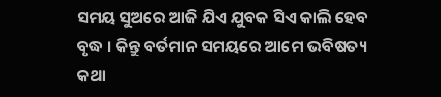ସମୟ ସୁଅରେ ଆଜି ଯିଏ ଯୁବକ ସିଏ କାଲି ହେବ ବୃଦ୍ଧ । କିନ୍ତୁ ବର୍ତମାନ ସମୟରେ ଆମେ ଭବିଷତ୍ୟ କଥା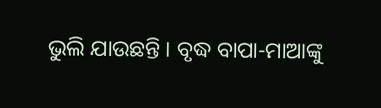ଭୁଲି ଯାଉଛନ୍ତି । ବୃଦ୍ଧ ବାପା-ମାଆଙ୍କୁ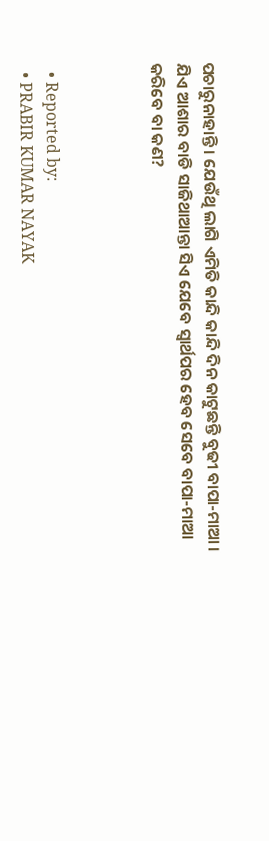ପଚାରୁନାହାନ୍ତି । ଯେଉଁଥି ଲାଗି ଏମିତି କାନ୍ଦି କାନ୍ଦି ଦିନ କାଟୁଛନ୍ତି ବୁଢୀ ବାପା-ମାଆ । ଯିଏ ଆଶାର ବାଡି ସାଜିଥାଆନ୍ତା ସିଏ ଯେବେ ସ୍ୱାର୍ଥପର ହେବ ସେବେ ବାପା-ମାଆ କରିବେ ବା କଣ?



  • Reported by:
  • PRABIR KUMAR NAYAK